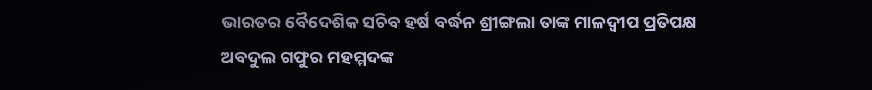ଭାରତର ବୈଦେଶିକ ସଚିବ ହର୍ଷ ବର୍ଦ୍ଧନ ଶ୍ରୀଙ୍ଗଲା ତାଙ୍କ ମାଳଦ୍ୱୀପ ପ୍ରତିପକ୍ଷ ଅବଦୁଲ ଗଫୁର ମହମ୍ମଦଙ୍କ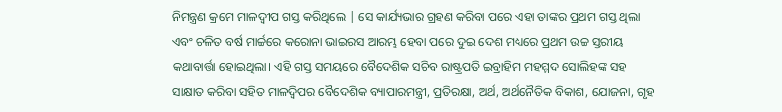ନିମନ୍ତ୍ରଣ କ୍ରମେ ମାଳଦ୍ୱୀପ ଗସ୍ତ କରିଥିଲେ | ସେ କାର୍ଯ୍ୟଭାର ଗ୍ରହଣ କରିବା ପରେ ଏହା ତାଙ୍କର ପ୍ରଥମ ଗସ୍ତ ଥିଲା ଏବଂ ଚଳିତ ବର୍ଷ ମାର୍ଚ୍ଚରେ କରୋନା ଭାଇରସ ଆରମ୍ଭ ହେବା ପରେ ଦୁଇ ଦେଶ ମଧ୍ୟରେ ପ୍ରଥମ ଉଚ୍ଚ ସ୍ତରୀୟ କଥାବାର୍ତ୍ତା ହୋଇଥିଲା। ଏହି ଗସ୍ତ ସମୟରେ ବୈଦେଶିକ ସଚିବ ରାଷ୍ଟ୍ରପତି ଇବ୍ରାହିମ ମହମ୍ମଦ ସୋଲିହଙ୍କ ସହ ସାକ୍ଷାତ କରିବା ସହିତ ମାଳଦ୍ଵିପର ବୈଦେଶିକ ବ୍ୟାପାରମନ୍ତ୍ରୀ, ପ୍ରତିରକ୍ଷା, ଅର୍ଥ, ଅର୍ଥନୈତିକ ବିକାଶ, ଯୋଜନା, ଗୃହ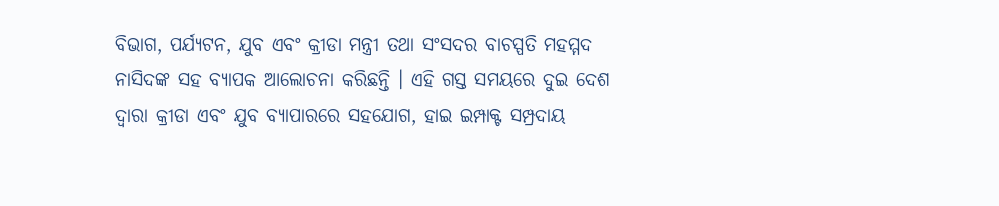ବିଭାଗ, ପର୍ଯ୍ୟଟନ, ଯୁବ ଏବଂ କ୍ରୀଡା ମନ୍ତ୍ରୀ ତଥା ସଂସଦର ବାଚସ୍ପତି ମହମ୍ମଦ ନାସିଦଙ୍କ ସହ ବ୍ୟାପକ ଆଲୋଚନା କରିଛନ୍ତି । ଏହି ଗସ୍ତ ସମୟରେ ଦୁଇ ଦେଶ ଦ୍ୱାରା କ୍ରୀଡା ଏବଂ ଯୁବ ବ୍ୟାପାରରେ ସହଯୋଗ, ହାଇ ଇମ୍ପାକ୍ଟ ସମ୍ପ୍ରଦାୟ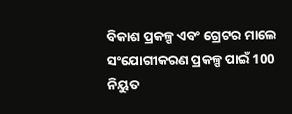ବିକାଶ ପ୍ରକଳ୍ପ ଏବଂ ଗ୍ରେଟର ମାଲେ ସଂଯୋଗୀକରଣ ପ୍ରକଳ୍ପ ପାଇଁ 100 ନିୟୁତ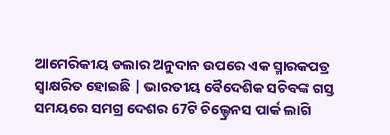ଆମେରିକୀୟ ଡଲାର ଅନୁଦାନ ଉପରେ ଏକ ସ୍ମାରକପତ୍ର ସ୍ବାକ୍ଷରିତ ହୋଇଛି | ଭାରତୀୟ ବୈଦେଶିକ ସଚିବଙ୍କ ଗସ୍ତ ସମୟରେ ସମଗ୍ର ଦେଶର 67ଟି ଚିଲ୍ଡ୍ରେନସ ପାର୍କ ଲାଗି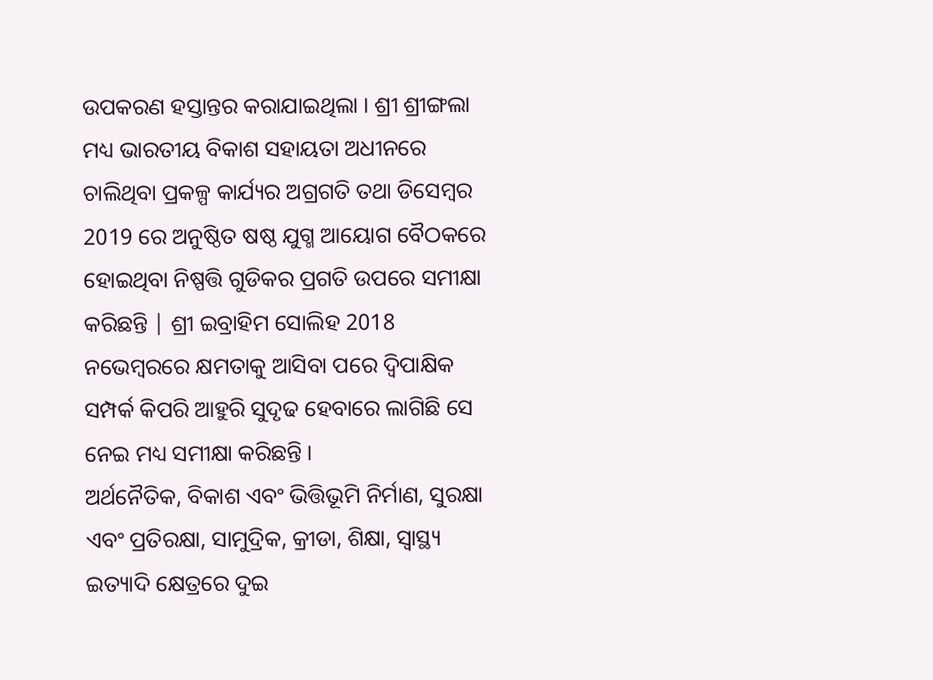ଉପକରଣ ହସ୍ତାନ୍ତର କରାଯାଇଥିଲା । ଶ୍ରୀ ଶ୍ରୀଙ୍ଗଲା ମଧ୍ୟ ଭାରତୀୟ ବିକାଶ ସହାୟତା ଅଧୀନରେ ଚାଲିଥିବା ପ୍ରକଳ୍ପ କାର୍ଯ୍ୟର ଅଗ୍ରଗତି ତଥା ଡିସେମ୍ବର 2019 ରେ ଅନୁଷ୍ଠିତ ଷଷ୍ଠ ଯୁଗ୍ମ ଆୟୋଗ ବୈଠକରେ ହୋଇଥିବା ନିଷ୍ପତ୍ତି ଗୁଡିକର ପ୍ରଗତି ଉପରେ ସମୀକ୍ଷା କରିଛନ୍ତି | ଶ୍ରୀ ଇବ୍ରାହିମ ସୋଲିହ 2018 ନଭେମ୍ବରରେ କ୍ଷମତାକୁ ଆସିବା ପରେ ଦ୍ୱିପାକ୍ଷିକ ସମ୍ପର୍କ କିପରି ଆହୁରି ସୁଦୃଢ ହେବାରେ ଲାଗିଛି ସେ ନେଇ ମଧ୍ୟ ସମୀକ୍ଷା କରିଛନ୍ତି ।
ଅର୍ଥନୈତିକ, ବିକାଶ ଏବଂ ଭିତ୍ତିଭୂମି ନିର୍ମାଣ, ସୁରକ୍ଷା ଏବଂ ପ୍ରତିରକ୍ଷା, ସାମୁଦ୍ରିକ, କ୍ରୀଡା, ଶିକ୍ଷା, ସ୍ୱାସ୍ଥ୍ୟ ଇତ୍ୟାଦି କ୍ଷେତ୍ରରେ ଦୁଇ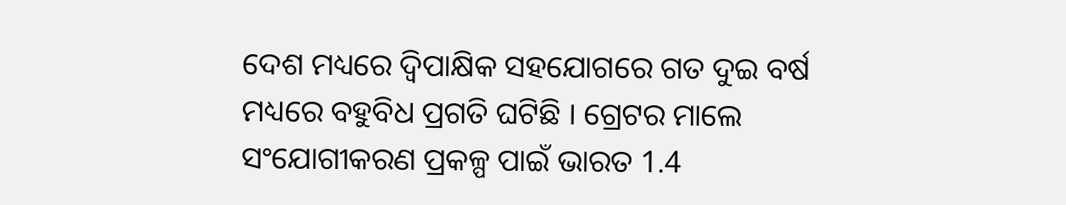ଦେଶ ମଧ୍ୟରେ ଦ୍ୱିପାକ୍ଷିକ ସହଯୋଗରେ ଗତ ଦୁଇ ବର୍ଷ ମଧ୍ୟରେ ବହୁବିଧ ପ୍ରଗତି ଘଟିଛି । ଗ୍ରେଟର ମାଲେ ସଂଯୋଗୀକରଣ ପ୍ରକଳ୍ପ ପାଇଁ ଭାରତ 1.4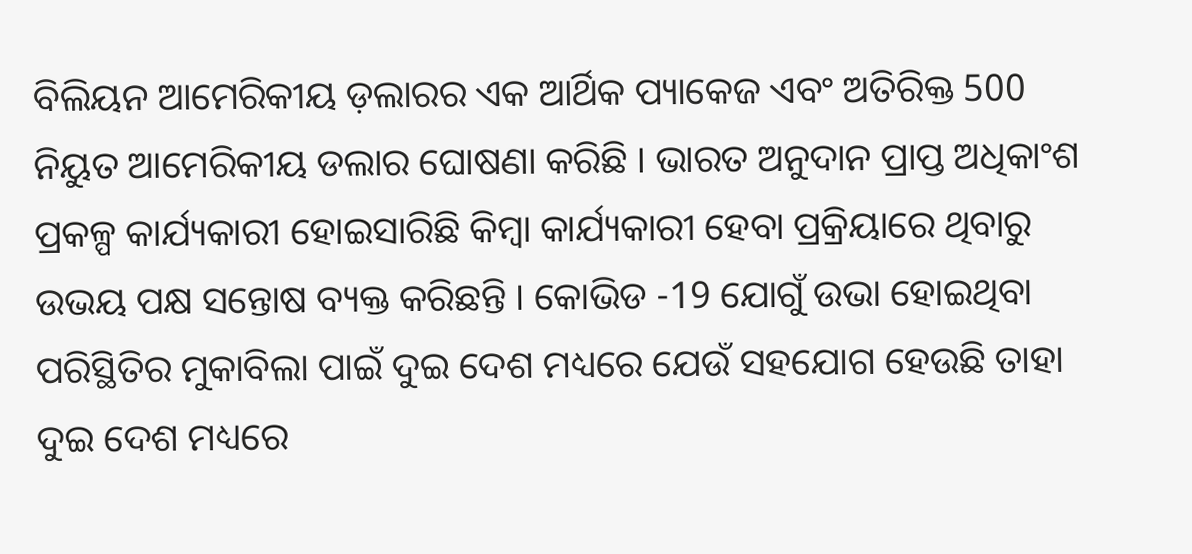ବିଲିୟନ ଆମେରିକୀୟ ଡ଼ଲାରର ଏକ ଆର୍ଥିକ ପ୍ୟାକେଜ ଏବଂ ଅତିରିକ୍ତ 500 ନିୟୁତ ଆମେରିକୀୟ ଡଲାର ଘୋଷଣା କରିଛି । ଭାରତ ଅନୁଦାନ ପ୍ରାପ୍ତ ଅଧିକାଂଶ ପ୍ରକଳ୍ପ କାର୍ଯ୍ୟକାରୀ ହୋଇସାରିଛି କିମ୍ବା କାର୍ଯ୍ୟକାରୀ ହେବା ପ୍ରକ୍ରିୟାରେ ଥିବାରୁ ଉଭୟ ପକ୍ଷ ସନ୍ତୋଷ ବ୍ୟକ୍ତ କରିଛନ୍ତି । କୋଭିଡ -19 ଯୋଗୁଁ ଉଭା ହୋଇଥିବା ପରିସ୍ଥିତିର ମୁକାବିଲା ପାଇଁ ଦୁଇ ଦେଶ ମଧ୍ୟରେ ଯେଉଁ ସହଯୋଗ ହେଉଛି ତାହା ଦୁଇ ଦେଶ ମଧ୍ୟରେ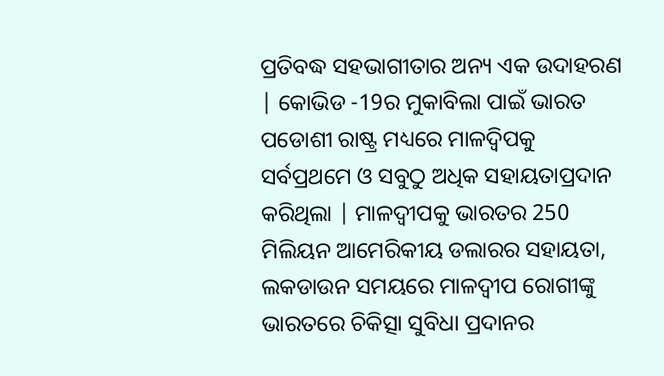ପ୍ରତିବଦ୍ଧ ସହଭାଗୀତାର ଅନ୍ୟ ଏକ ଉଦାହରଣ | କୋଭିଡ -19ର ମୁକାବିଲା ପାଇଁ ଭାରତ ପଡୋଶୀ ରାଷ୍ଟ୍ର ମଧ୍ୟରେ ମାଳଦ୍ଵିପକୁ ସର୍ବପ୍ରଥମେ ଓ ସବୁଠୁ ଅଧିକ ସହାୟତାପ୍ରଦାନ କରିଥିଲା | ମାଳଦ୍ୱୀପକୁ ଭାରତର 250 ମିଲିୟନ ଆମେରିକୀୟ ଡଲାରର ସହାୟତା, ଲକଡାଉନ ସମୟରେ ମାଳଦ୍ଵୀପ ରୋଗୀଙ୍କୁ ଭାରତରେ ଚିକିତ୍ସା ସୁବିଧା ପ୍ରଦାନର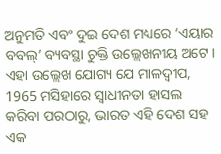ଅନୁମତି ଏବଂ ଦୁଇ ଦେଶ ମଧ୍ୟରେ ‘ଏୟାର ବବଲ୍’ ବ୍ୟବସ୍ଥା ଚୁକ୍ତି ଉଲ୍ଲେଖନୀୟ ଅଟେ ।
ଏହା ଉଲ୍ଲେଖ ଯୋଗ୍ୟ ଯେ ମାଳଦ୍ୱୀପ, 1965 ମସିହାରେ ସ୍ଵାଧୀନତା ହାସଲ କରିବା ପରଠାରୁ, ଭାରତ ଏହି ଦେଶ ସହ ଏକ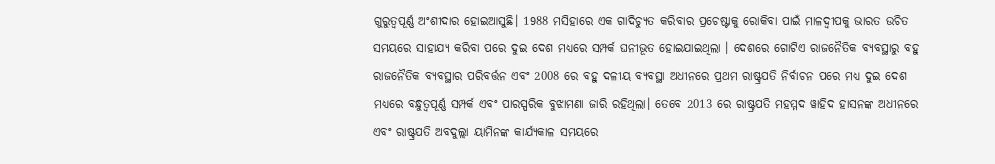ଗୁରୁତ୍ୱପୂର୍ଣ୍ଣ ଅଂଶୀଦାର ହୋଇଆସୁଛି। 1988 ମସିହାରେ ଏକ ଗାଦିଚ୍ୟୁତ କରିବାର ପ୍ରଚେଷ୍ଟାକୁ ରୋକିବା ପାଇଁ ମାଳଦ୍ୱୀପକୁ ଭାରତ ଉଚିତ ସମୟରେ ସାହାଯ୍ୟ କରିବା ପରେ ଦୁଇ ଦେଶ ମଧ୍ୟରେ ସମ୍ପର୍କ ଘନୀଭୂତ ହୋଇଯାଇଥିଲା । ଦେଶରେ ଗୋଟିଏ ରାଜନୈତିକ ବ୍ୟବସ୍ଥାରୁ ବହୁ ରାଜନୈତିକ ବ୍ୟବସ୍ଥାର ପରିବର୍ତ୍ତନ ଏବଂ 2008 ରେ ବହୁ ଦଳୀୟ ବ୍ୟବସ୍ଥା ଅଧୀନରେ ପ୍ରଥମ ରାଷ୍ଟ୍ରପତି ନିର୍ବାଚନ ପରେ ମଧ୍ୟ ଦୁଇ ଦେଶ ମଧ୍ୟରେ ବନ୍ଧୁତ୍ୱପୂର୍ଣ୍ଣ ସମ୍ପର୍କ ଏବଂ ପାରସ୍ପରିକ ବୁଝାମଣା ଜାରି ରହିଥିଲା। ତେବେ 2013 ରେ ରାଷ୍ଟ୍ରପତି ମହମ୍ମଦ ୱାହିଦ ହାସନଙ୍କ ଅଧୀନରେ ଏବଂ ରାଷ୍ଟ୍ରପତି ଅବଦୁଲ୍ଲା ୟାମିନଙ୍କ କାର୍ଯ୍ୟକାଳ ସମୟରେ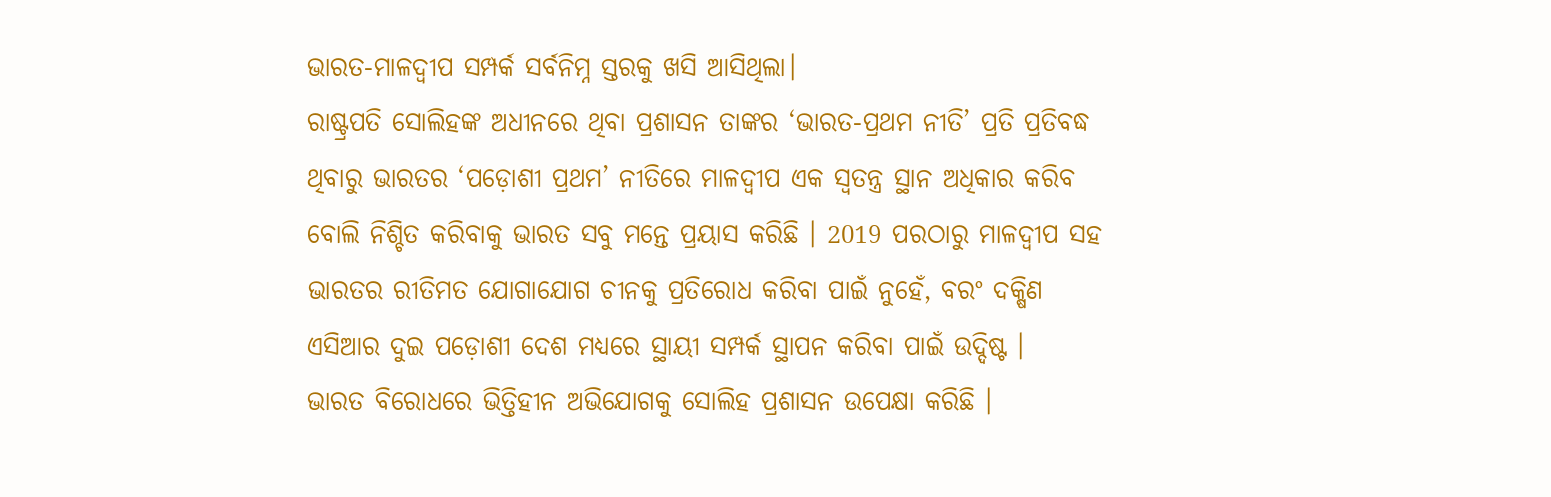ଭାରତ-ମାଳଦ୍ୱୀପ ସମ୍ପର୍କ ସର୍ବନିମ୍ନ ସ୍ତରକୁ ଖସି ଆସିଥିଲା।
ରାଷ୍ଟ୍ରପତି ସୋଲିହଙ୍କ ଅଧୀନରେ ଥିବା ପ୍ରଶାସନ ତାଙ୍କର ‘ଭାରତ-ପ୍ରଥମ ନୀତି’ ପ୍ରତି ପ୍ରତିବଦ୍ଧ ଥିବାରୁ ଭାରତର ‘ପଡ଼ୋଶୀ ପ୍ରଥମ’ ନୀତିରେ ମାଳଦ୍ୱୀପ ଏକ ସ୍ଵତନ୍ତ୍ର ସ୍ଥାନ ଅଧିକାର କରିବ ବୋଲି ନିଶ୍ଚିତ କରିବାକୁ ଭାରତ ସବୁ ମନ୍ତେ ପ୍ରୟାସ କରିଛି । 2019 ପରଠାରୁ ମାଳଦ୍ୱୀପ ସହ ଭାରତର ରୀତିମତ ଯୋଗାଯୋଗ ଚୀନକୁ ପ୍ରତିରୋଧ କରିବା ପାଇଁ ନୁହେଁ, ବରଂ ଦକ୍ଷିଣ ଏସିଆର ଦୁଇ ପଡ଼ୋଶୀ ଦେଶ ମଧ୍ୟରେ ସ୍ଥାୟୀ ସମ୍ପର୍କ ସ୍ଥାପନ କରିବା ପାଇଁ ଉଦ୍ଦିଷ୍ଟ ।
ଭାରତ ବିରୋଧରେ ଭିତ୍ତିହୀନ ଅଭିଯୋଗକୁ ସୋଲିହ ପ୍ରଶାସନ ଉପେକ୍ଷା କରିଛି ।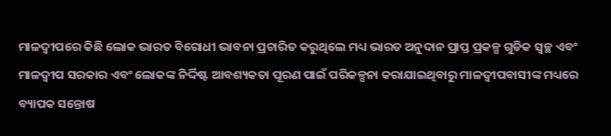ମାଳଦ୍ୱୀପରେ କିଛି ଲୋକ ଭାରତ ବିରୋଧୀ ଭାବନା ପ୍ରଚାରିତ କରୁଥିଲେ ମଧ୍ୟ ଭାରତ ଅନୁଦାନ ପ୍ରାପ୍ତ ପ୍ରକଳ୍ପ ଗୁଡିକ ସ୍ୱଚ୍ଛ ଏବଂ ମାଳଦ୍ୱୀପ ସରକାର ଏବଂ ଲୋକଙ୍କ ନିର୍ଦ୍ଦିଷ୍ଟ ଆବଶ୍ୟକତା ପୂରଣ ପାଇଁ ପରିକଳ୍ପନା କରାଯାଇଥିବାରୁ ମାଳଦ୍ୱୀପବାସୀଙ୍କ ମଧ୍ୟରେ ବ୍ୟାପକ ସନ୍ତୋଷ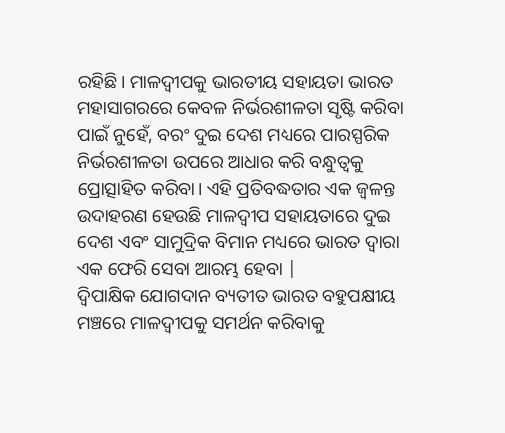ରହିଛି। ମାଳଦ୍ୱୀପକୁ ଭାରତୀୟ ସହାୟତା ଭାରତ ମହାସାଗରରେ କେବଳ ନିର୍ଭରଶୀଳତା ସୃଷ୍ଟି କରିବା ପାଇଁ ନୁହେଁ, ବରଂ ଦୁଇ ଦେଶ ମଧ୍ୟରେ ପାରସ୍ପରିକ ନିର୍ଭରଶୀଳତା ଉପରେ ଆଧାର କରି ବନ୍ଧୁତ୍ୱକୁ ପ୍ରୋତ୍ସାହିତ କରିବା। ଏହି ପ୍ରତିବଦ୍ଧତାର ଏକ ଜ୍ଵଳନ୍ତ ଉଦାହରଣ ହେଉଛି ମାଳଦ୍ୱୀପ ସହାୟତାରେ ଦୁଇ ଦେଶ ଏବଂ ସାମୁଦ୍ରିକ ବିମାନ ମଧ୍ୟରେ ଭାରତ ଦ୍ଵାରା ଏକ ଫେରି ସେବା ଆରମ୍ଭ ହେବା |
ଦ୍ୱିପାକ୍ଷିକ ଯୋଗଦାନ ବ୍ୟତୀତ ଭାରତ ବହୁପକ୍ଷୀୟ ମଞ୍ଚରେ ମାଳଦ୍ୱୀପକୁ ସମର୍ଥନ କରିବାକୁ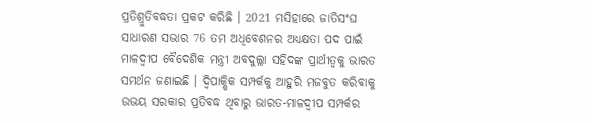ପ୍ରତିଶ୍ରୁତିବଦ୍ଧତା ପ୍ରକଟ କରିଛି । 2021 ମସିହାରେ ଜାତିସଂଘ ସାଧାରଣ ସଭାର 76 ତମ ଅଧିବେଶନର ଅଧ୍ୟକ୍ଷତା ପଦ ପାଇଁ ମାଳଦ୍ୱୀପ ବୈଦେଶିକ ମନ୍ତ୍ରୀ ଅବଦୁଲ୍ଲା ସହିଦଙ୍କ ପ୍ରାର୍ଥୀତ୍ଵକୁ ଭାରତ ସମର୍ଥନ ଜଣାଇଛି । ଦ୍ୱିପାକ୍ଷିକ ସମ୍ପର୍କକୁ ଆହୁରି ମଜବୁତ କରିବାକୁ ଉଭୟ ସରକାର ପ୍ରତିବଦ୍ଧ ଥିବାରୁ ଭାରତ-ମାଳଦ୍ୱୀପ ସମ୍ପର୍କର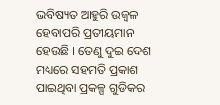ଭବିଷ୍ୟତ ଆହୁରି ଉଜ୍ଵଳ ହେବାପରି ପ୍ରତୀୟମାନ ହେଉଛି । ତେଣୁ ଦୁଇ ଦେଶ ମଧ୍ୟରେ ସହମତି ପ୍ରକାଶ ପାଇଥିବା ପ୍ରକଳ୍ପ ଗୁଡିକର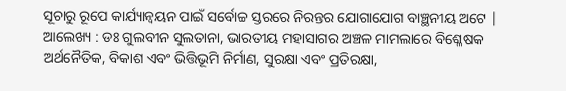ସୂଚାରୁ ରୂପେ କାର୍ଯ୍ୟାନ୍ୱୟନ ପାଇଁ ସର୍ବୋଚ୍ଚ ସ୍ତରରେ ନିରନ୍ତର ଯୋଗାଯୋଗ ବାଞ୍ଛନୀୟ ଅଟେ |
ଆଲେଖ୍ୟ : ଡଃ ଗୁଲବୀନ ସୁଲତାନା, ଭାରତୀୟ ମହାସାଗର ଅଞ୍ଚଳ ମାମଲାରେ ବିଶ୍ଳେଷକ
ଅର୍ଥନୈତିକ, ବିକାଶ ଏବଂ ଭିତ୍ତିଭୂମି ନିର୍ମାଣ, ସୁରକ୍ଷା ଏବଂ ପ୍ରତିରକ୍ଷା,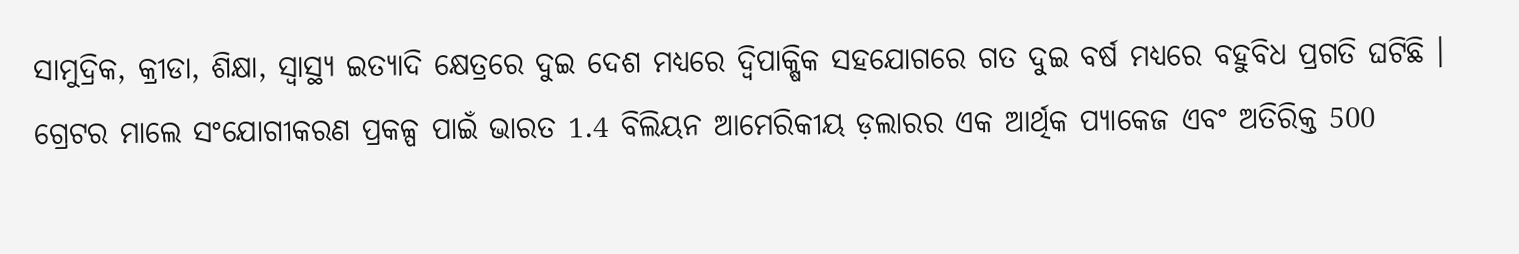ସାମୁଦ୍ରିକ, କ୍ରୀଡା, ଶିକ୍ଷା, ସ୍ୱାସ୍ଥ୍ୟ ଇତ୍ୟାଦି କ୍ଷେତ୍ରରେ ଦୁଇ ଦେଶ ମଧ୍ୟରେ ଦ୍ୱିପାକ୍ଷିକ ସହଯୋଗରେ ଗତ ଦୁଇ ବର୍ଷ ମଧ୍ୟରେ ବହୁବିଧ ପ୍ରଗତି ଘଟିଛି । ଗ୍ରେଟର ମାଲେ ସଂଯୋଗୀକରଣ ପ୍ରକଳ୍ପ ପାଇଁ ଭାରତ 1.4 ବିଲିୟନ ଆମେରିକୀୟ ଡ଼ଲାରର ଏକ ଆର୍ଥିକ ପ୍ୟାକେଜ ଏବଂ ଅତିରିକ୍ତ 500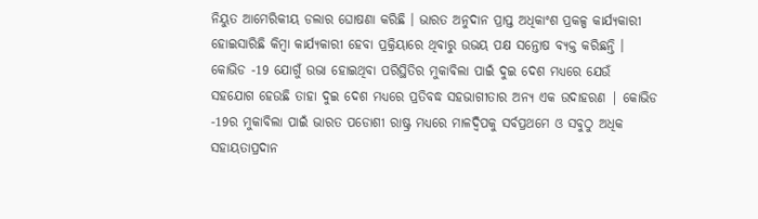ନିୟୁତ ଆମେରିକୀୟ ଡଲାର ଘୋଷଣା କରିଛି । ଭାରତ ଅନୁଦାନ ପ୍ରାପ୍ତ ଅଧିକାଂଶ ପ୍ରକଳ୍ପ କାର୍ଯ୍ୟକାରୀ ହୋଇସାରିଛି କିମ୍ବା କାର୍ଯ୍ୟକାରୀ ହେବା ପ୍ରକ୍ରିୟାରେ ଥିବାରୁ ଉଭୟ ପକ୍ଷ ସନ୍ତୋଷ ବ୍ୟକ୍ତ କରିଛନ୍ତି । କୋଭିଡ -19 ଯୋଗୁଁ ଉଭା ହୋଇଥିବା ପରିସ୍ଥିତିର ମୁକାବିଲା ପାଇଁ ଦୁଇ ଦେଶ ମଧ୍ୟରେ ଯେଉଁ ସହଯୋଗ ହେଉଛି ତାହା ଦୁଇ ଦେଶ ମଧ୍ୟରେ ପ୍ରତିବଦ୍ଧ ସହଭାଗୀତାର ଅନ୍ୟ ଏକ ଉଦାହରଣ | କୋଭିଡ -19ର ମୁକାବିଲା ପାଇଁ ଭାରତ ପଡୋଶୀ ରାଷ୍ଟ୍ର ମଧ୍ୟରେ ମାଳଦ୍ଵିପକୁ ସର୍ବପ୍ରଥମେ ଓ ସବୁଠୁ ଅଧିକ ସହାୟତାପ୍ରଦାନ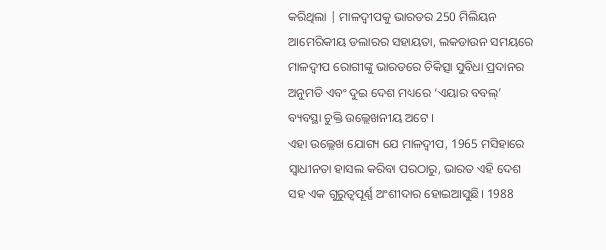କରିଥିଲା | ମାଳଦ୍ୱୀପକୁ ଭାରତର 250 ମିଲିୟନ ଆମେରିକୀୟ ଡଲାରର ସହାୟତା, ଲକଡାଉନ ସମୟରେ ମାଳଦ୍ଵୀପ ରୋଗୀଙ୍କୁ ଭାରତରେ ଚିକିତ୍ସା ସୁବିଧା ପ୍ରଦାନର ଅନୁମତି ଏବଂ ଦୁଇ ଦେଶ ମଧ୍ୟରେ ‘ଏୟାର ବବଲ୍’ ବ୍ୟବସ୍ଥା ଚୁକ୍ତି ଉଲ୍ଲେଖନୀୟ ଅଟେ ।
ଏହା ଉଲ୍ଲେଖ ଯୋଗ୍ୟ ଯେ ମାଳଦ୍ୱୀପ, 1965 ମସିହାରେ ସ୍ଵାଧୀନତା ହାସଲ କରିବା ପରଠାରୁ, ଭାରତ ଏହି ଦେଶ ସହ ଏକ ଗୁରୁତ୍ୱପୂର୍ଣ୍ଣ ଅଂଶୀଦାର ହୋଇଆସୁଛି। 1988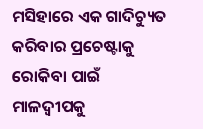ମସିହାରେ ଏକ ଗାଦିଚ୍ୟୁତ କରିବାର ପ୍ରଚେଷ୍ଟାକୁ ରୋକିବା ପାଇଁ ମାଳଦ୍ୱୀପକୁ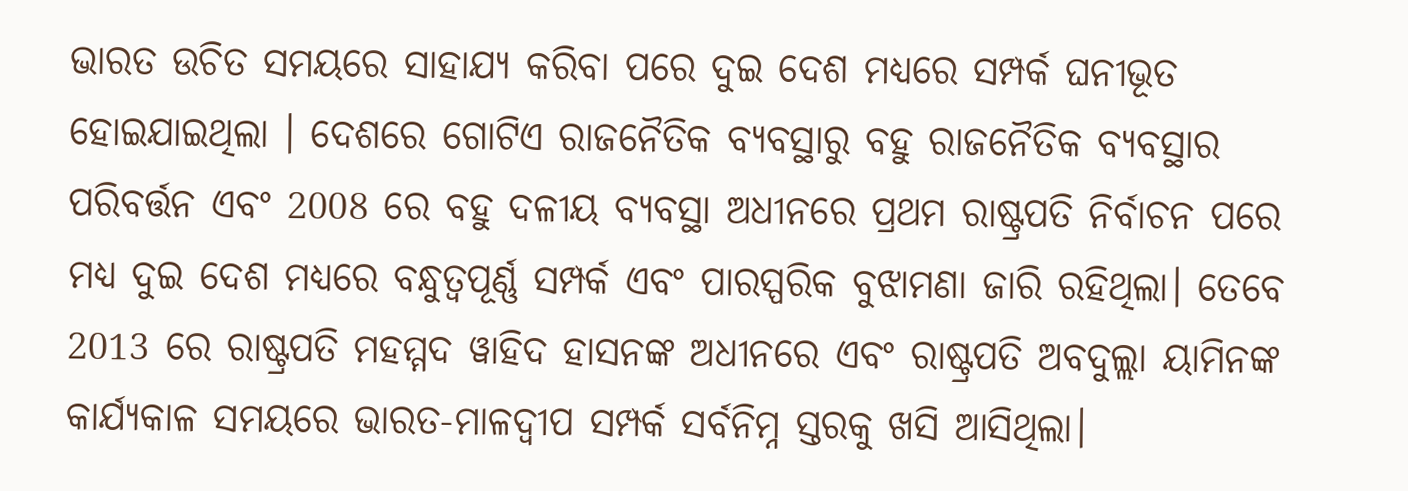ଭାରତ ଉଚିତ ସମୟରେ ସାହାଯ୍ୟ କରିବା ପରେ ଦୁଇ ଦେଶ ମଧ୍ୟରେ ସମ୍ପର୍କ ଘନୀଭୂତ ହୋଇଯାଇଥିଲା । ଦେଶରେ ଗୋଟିଏ ରାଜନୈତିକ ବ୍ୟବସ୍ଥାରୁ ବହୁ ରାଜନୈତିକ ବ୍ୟବସ୍ଥାର ପରିବର୍ତ୍ତନ ଏବଂ 2008 ରେ ବହୁ ଦଳୀୟ ବ୍ୟବସ୍ଥା ଅଧୀନରେ ପ୍ରଥମ ରାଷ୍ଟ୍ରପତି ନିର୍ବାଚନ ପରେ ମଧ୍ୟ ଦୁଇ ଦେଶ ମଧ୍ୟରେ ବନ୍ଧୁତ୍ୱପୂର୍ଣ୍ଣ ସମ୍ପର୍କ ଏବଂ ପାରସ୍ପରିକ ବୁଝାମଣା ଜାରି ରହିଥିଲା। ତେବେ 2013 ରେ ରାଷ୍ଟ୍ରପତି ମହମ୍ମଦ ୱାହିଦ ହାସନଙ୍କ ଅଧୀନରେ ଏବଂ ରାଷ୍ଟ୍ରପତି ଅବଦୁଲ୍ଲା ୟାମିନଙ୍କ କାର୍ଯ୍ୟକାଳ ସମୟରେ ଭାରତ-ମାଳଦ୍ୱୀପ ସମ୍ପର୍କ ସର୍ବନିମ୍ନ ସ୍ତରକୁ ଖସି ଆସିଥିଲା।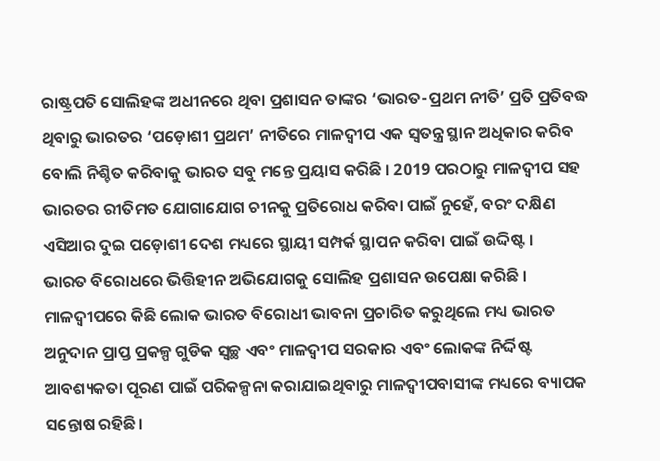ରାଷ୍ଟ୍ରପତି ସୋଲିହଙ୍କ ଅଧୀନରେ ଥିବା ପ୍ରଶାସନ ତାଙ୍କର ‘ଭାରତ-ପ୍ରଥମ ନୀତି’ ପ୍ରତି ପ୍ରତିବଦ୍ଧ ଥିବାରୁ ଭାରତର ‘ପଡ଼ୋଶୀ ପ୍ରଥମ’ ନୀତିରେ ମାଳଦ୍ୱୀପ ଏକ ସ୍ଵତନ୍ତ୍ର ସ୍ଥାନ ଅଧିକାର କରିବ ବୋଲି ନିଶ୍ଚିତ କରିବାକୁ ଭାରତ ସବୁ ମନ୍ତେ ପ୍ରୟାସ କରିଛି । 2019 ପରଠାରୁ ମାଳଦ୍ୱୀପ ସହ ଭାରତର ରୀତିମତ ଯୋଗାଯୋଗ ଚୀନକୁ ପ୍ରତିରୋଧ କରିବା ପାଇଁ ନୁହେଁ, ବରଂ ଦକ୍ଷିଣ ଏସିଆର ଦୁଇ ପଡ଼ୋଶୀ ଦେଶ ମଧ୍ୟରେ ସ୍ଥାୟୀ ସମ୍ପର୍କ ସ୍ଥାପନ କରିବା ପାଇଁ ଉଦ୍ଦିଷ୍ଟ ।
ଭାରତ ବିରୋଧରେ ଭିତ୍ତିହୀନ ଅଭିଯୋଗକୁ ସୋଲିହ ପ୍ରଶାସନ ଉପେକ୍ଷା କରିଛି । ମାଳଦ୍ୱୀପରେ କିଛି ଲୋକ ଭାରତ ବିରୋଧୀ ଭାବନା ପ୍ରଚାରିତ କରୁଥିଲେ ମଧ୍ୟ ଭାରତ ଅନୁଦାନ ପ୍ରାପ୍ତ ପ୍ରକଳ୍ପ ଗୁଡିକ ସ୍ୱଚ୍ଛ ଏବଂ ମାଳଦ୍ୱୀପ ସରକାର ଏବଂ ଲୋକଙ୍କ ନିର୍ଦ୍ଦିଷ୍ଟ ଆବଶ୍ୟକତା ପୂରଣ ପାଇଁ ପରିକଳ୍ପନା କରାଯାଇଥିବାରୁ ମାଳଦ୍ୱୀପବାସୀଙ୍କ ମଧ୍ୟରେ ବ୍ୟାପକ ସନ୍ତୋଷ ରହିଛି।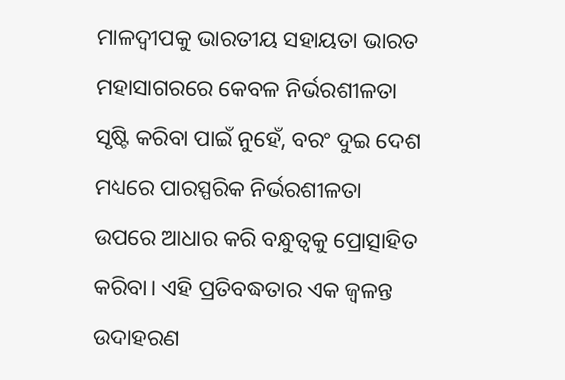ମାଳଦ୍ୱୀପକୁ ଭାରତୀୟ ସହାୟତା ଭାରତ ମହାସାଗରରେ କେବଳ ନିର୍ଭରଶୀଳତା ସୃଷ୍ଟି କରିବା ପାଇଁ ନୁହେଁ, ବରଂ ଦୁଇ ଦେଶ ମଧ୍ୟରେ ପାରସ୍ପରିକ ନିର୍ଭରଶୀଳତା ଉପରେ ଆଧାର କରି ବନ୍ଧୁତ୍ୱକୁ ପ୍ରୋତ୍ସାହିତ କରିବା। ଏହି ପ୍ରତିବଦ୍ଧତାର ଏକ ଜ୍ଵଳନ୍ତ ଉଦାହରଣ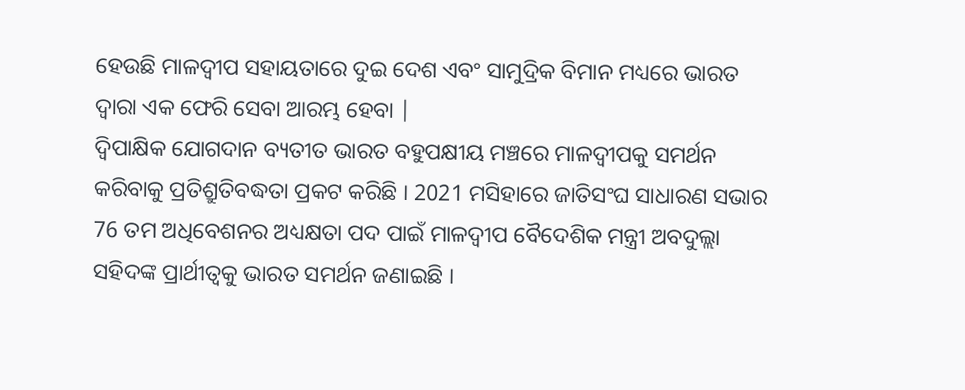ହେଉଛି ମାଳଦ୍ୱୀପ ସହାୟତାରେ ଦୁଇ ଦେଶ ଏବଂ ସାମୁଦ୍ରିକ ବିମାନ ମଧ୍ୟରେ ଭାରତ ଦ୍ଵାରା ଏକ ଫେରି ସେବା ଆରମ୍ଭ ହେବା |
ଦ୍ୱିପାକ୍ଷିକ ଯୋଗଦାନ ବ୍ୟତୀତ ଭାରତ ବହୁପକ୍ଷୀୟ ମଞ୍ଚରେ ମାଳଦ୍ୱୀପକୁ ସମର୍ଥନ କରିବାକୁ ପ୍ରତିଶ୍ରୁତିବଦ୍ଧତା ପ୍ରକଟ କରିଛି । 2021 ମସିହାରେ ଜାତିସଂଘ ସାଧାରଣ ସଭାର 76 ତମ ଅଧିବେଶନର ଅଧ୍ୟକ୍ଷତା ପଦ ପାଇଁ ମାଳଦ୍ୱୀପ ବୈଦେଶିକ ମନ୍ତ୍ରୀ ଅବଦୁଲ୍ଲା ସହିଦଙ୍କ ପ୍ରାର୍ଥୀତ୍ଵକୁ ଭାରତ ସମର୍ଥନ ଜଣାଇଛି ।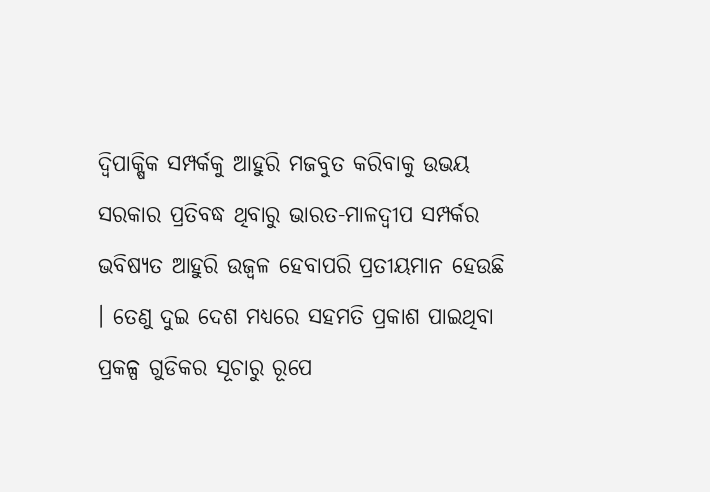ଦ୍ୱିପାକ୍ଷିକ ସମ୍ପର୍କକୁ ଆହୁରି ମଜବୁତ କରିବାକୁ ଉଭୟ ସରକାର ପ୍ରତିବଦ୍ଧ ଥିବାରୁ ଭାରତ-ମାଳଦ୍ୱୀପ ସମ୍ପର୍କର ଭବିଷ୍ୟତ ଆହୁରି ଉଜ୍ଵଳ ହେବାପରି ପ୍ରତୀୟମାନ ହେଉଛି । ତେଣୁ ଦୁଇ ଦେଶ ମଧ୍ୟରେ ସହମତି ପ୍ରକାଶ ପାଇଥିବା ପ୍ରକଳ୍ପ ଗୁଡିକର ସୂଚାରୁ ରୂପେ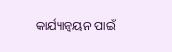କାର୍ଯ୍ୟାନ୍ୱୟନ ପାଇଁ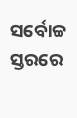ସର୍ବୋଚ୍ଚ ସ୍ତରରେ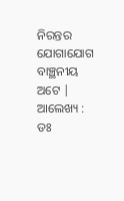ନିରନ୍ତର ଯୋଗାଯୋଗ ବାଞ୍ଛନୀୟ ଅଟେ |
ଆଲେଖ୍ୟ : ଡଃ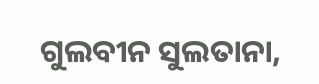ଗୁଲବୀନ ସୁଲତାନା,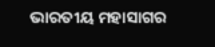ଭାରତୀୟ ମହାସାଗର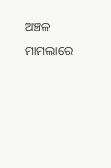ଅଞ୍ଚଳ ମାମଲାରେ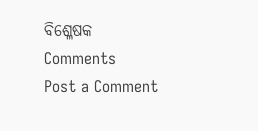ବିଶ୍ଳେଷକ
Comments
Post a Comment